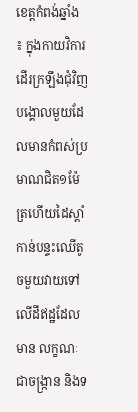ខេត្ដកំពង់ឆ្នាំង ៖ ក្នុងកាយវិការដើរក្រឡឹងជុំវិញបង្គោលមួយដែលមានកំពស់ប្រមាណជិត១ម៉ែត្រហើយដៃស្ដាំកាន់បន្ទះឈើតូចមួយវាយទៅលើដីឥដ្ឋដែលមាន លក្ខណៈជាចង្ក្រាន និងទ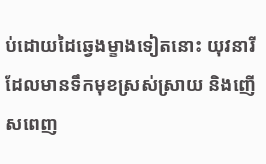ប់ដោយដៃឆ្វេងម្ខាងទៀតនោះ យុវនារីដែលមានទឹកមុខស្រស់ស្រាយ និងញើសពេញ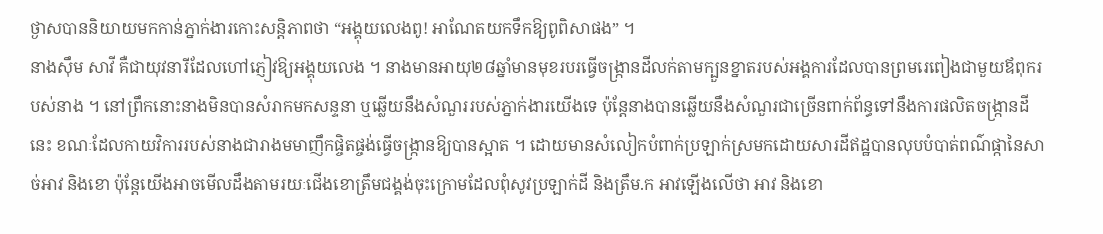ថ្ងាសបាននិយាយមកកាន់ភ្នាក់ងារកោះសន្ដិភាពថា “អង្គុយលេងពូ! អាណែតយកទឹកឱ្យពូពិសាផង” ។
នាងស៊ឹម សាវី គឺជាយុវនារីដែលហៅភ្ញៀវឱ្យអង្គុយលេង ។ នាងមានអាយុ២៨ឆ្នាំមានមុខរបរធ្វើចង្ក្រានដីលក់តាមក្បួនខ្នាតរបស់អង្គការដែលបានព្រមរេពៀងជាមួយឪពុករបស់នាង ។ នៅព្រឹកនោះនាងមិនបានសំរាកមកសន្ទនា ឬឆ្លើយនឹងសំណួររបស់ភ្នាក់ងារយើងទេ ប៉ុន្ដែនាងបានឆ្លើយនឹងសំណួរជាច្រើនពាក់ព័ន្ធទៅនឹងការផលិតចង្ក្រានដីនេះ ខណៈដែលកាយវិការរបស់នាងជារាងមមាញឹកផ្ចិតផ្ចង់ធ្វើចង្ក្រានឱ្យបានស្អាត ។ ដោយមានសំលៀកបំពាក់ប្រឡាក់ស្រមកដោយសារដីឥដ្ឋបានលុបបំបាត់ពណ៌ផ្កានៃសាច់អាវ និងខោ ប៉ុន្ដែយើងអាចមើលដឹងតាមរយៈជើងខោត្រឹមជង្គង់ចុះក្រោមដែលពុំសូវប្រឡាក់ដី និងត្រឹម.ក អាវឡើងលើថា អាវ និងខោ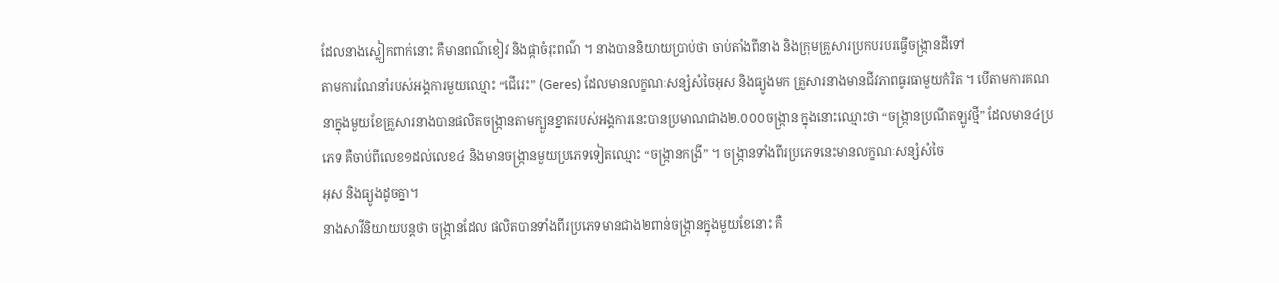ដែលនាងស្លៀកពាក់នោះ គឺមានពណ៌ខៀវ និងផ្កាចំរុះពណ៌ ។ នាងបាននិយាយប្រាប់ថា ចាប់តាំងពីនាង និងក្រុមគ្រួសារប្រកបរបរធ្វើចង្ក្រានដីទៅ
តាមការណែនាំរបស់អង្គការមួយឈ្មោះ “ជើរេះ” (Geres) ដែលមានលក្ខណៈសន្សំសំចៃអុស និងធ្យូងមក គ្រួសារនាងមានជីវភាពធូរធាមួយកំរិត ។ បើតាមការគណនាក្នុងមួយខែគ្រួសារនាងបានផលិតចង្ក្រានតាមក្បួនខ្នាតរបស់អង្គការនេះបានប្រមាណជាង២.០០០ចង្ក្រាន ក្នុងនោះឈ្មោះថា “ចង្ក្រានប្រណីតឡូវថ្មី” ដែលមាន៤ប្រភេទ គឺចាប់ពីលេខ១ដល់លេខ៤ និងមានចង្ក្រានមួយប្រភេទទៀតឈ្មោះ “ចង្ក្រានកង្រី” ។ ចង្ក្រានទាំងពីរប្រភេទនេះមានលក្ខណៈសន្សំសំចៃ
អុស និងធ្យូងដូចគ្នា។
នាងសាវីនិយាយបន្ដថា ចង្ក្រានដែល ផលិតបានទាំងពីរប្រភេទមានជាង២ពាន់ចង្ក្រានក្នុងមួយខែនោះ គឺ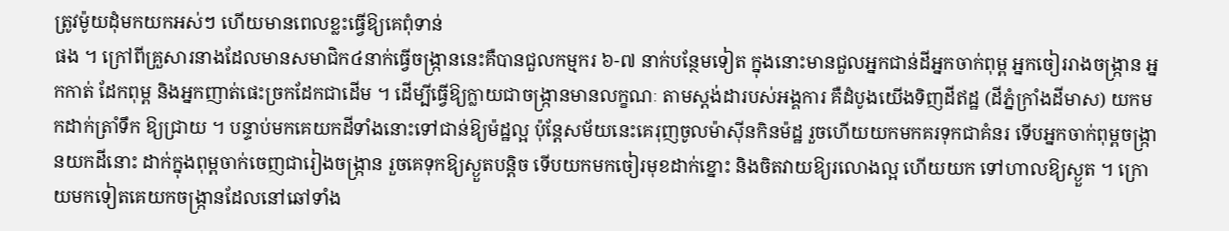ត្រូវម៉ូយដុំមកយកអស់ៗ ហើយមានពេលខ្លះធ្វើឱ្យគេពុំទាន់
ផង ។ ក្រៅពីគ្រួសារនាងដែលមានសមាជិក៤នាក់ធ្វើចង្ក្រាននេះគឺបានជួលកម្មករ ៦-៧ នាក់បន្ថែមទៀត ក្នុងនោះមានជួលអ្នកជាន់ដីអ្នកចាក់ពុម្ព អ្នកចៀររាងចង្ក្រាន អ្នកកាត់ ដែកពុម្ព និងអ្នកញាត់ផេះច្រកដែកជាដើម ។ ដើម្បីធ្វើឱ្យក្លាយជាចង្ក្រានមានលក្ខណៈ តាមស្ដង់ដារបស់អង្គការ គឺដំបូងយើងទិញដីឥដ្ឋ (ដីភ្នំក្រាំងដីមាស) យកមកដាក់ត្រាំទឹក ឱ្យជ្រាយ ។ បន្ទាប់មកគេយកដីទាំងនោះទៅជាន់ឱ្យម៉ដ្ឋល្អ ប៉ុន្ដែសម័យនេះគេរុញចូលម៉ាស៊ីនកិនម៉ដ្ឋ រួចហើយយកមកគរទុកជាគំនរ ទើបអ្នកចាក់ពុម្ពចង្ក្រានយកដីនោះ ដាក់ក្នុងពុម្ពចាក់ចេញជារៀងចង្ក្រាន រួចគេទុកឱ្យស្ងួតបន្ដិច ទើបយកមកចៀរមុខដាក់ខ្នោះ និងចិតវាយឱ្យរលោងល្អ ហើយយក ទៅហាលឱ្យស្ងួត ។ ក្រោយមកទៀតគេយកចង្ក្រានដែលនៅឆៅទាំង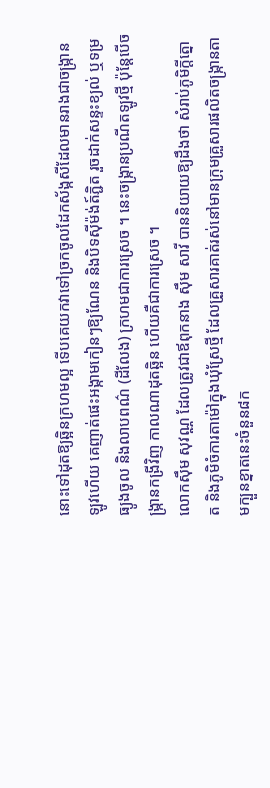នោះទៅដុតឱ្យឆ្អិនក្រហមល្អ ទើបគេយកវាទៅច្រកចូលដែកស័ង្កសីដែលមានរាងជាចង្ក្រានឡូវហើយ គេញាត់ផេះអង្កាមកៀនៗឱ្យណែន និងបិទស៊ីម៉ង់ត៍ភ្ជិត រួចដាក់សន្ទះខ្យល់ ឬទម្រធ្យូងចូល និងលាបពណ៌ (ដីលែង) ក្រហមជាការស្រេច ។ នេះចង្ក្រានប្រណីតឡូវថ្មី ប៉ុន្ដែបើចង្ក្រានកង្រីវិញ កាលណាដុតឆ្អិន ហើយគឺជាការស្រេច ។
លោកស៊ឹម សុវណ្ណ ដែលត្រូវជាឪពុកនាង ស៊ឹម សាវី បាននិយាយឱ្យដឹងថា សំរាប់ភូមិក្ដីត្នោត និងភូមិចំការតាម៉ៅក្នុងឃុំស្រែថ្មី ដែលគ្រួសារគាត់រស់នៅមានក្រុមគ្រួសារផលិតចង្ក្រានតាមក្បួនខ្នាតនេះចំនួន៨ក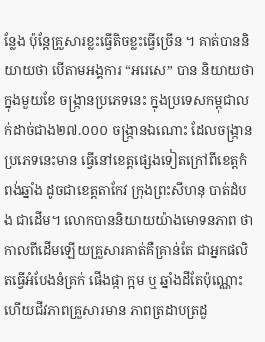ន្លែង ប៉ុន្ដែគ្រួសារខ្លះធ្វើតិចខ្លះធ្វើច្រើន ។ គាត់បាននិយាយថា បើតាមអង្គការ “អរេសេ” បាន និយាយថា ក្នុងមួយខែ ចង្ក្រានប្រភេទនេះ ក្នុងប្រទេសកម្ពុជាលក់ដាច់ជាង២៧.០០០ ចង្ក្រានឯណោះ ដែលចង្ក្រានប្រភេទនេះមាន ធ្វើនៅខេត្ដផ្សេងទៀតក្រៅពីខេត្ដកំពង់ឆ្នាំង ដូចជាខេត្ដតាកែវ ក្រុងព្រះសីហនុ បាត់ដំបង ជាដើម។ លោកបាននិយាយយ៉ាងមោទនភាព ថា កាលពីដើមឡើយគ្រួសារគាត់គឺគ្រាន់តែ ជាអ្នកផលិតធ្វើអំបែងនំគ្រក់ ផើងផ្កា ក្អម ឬ ឆ្នាំងដីតែប៉ុណ្ណោះ ហើយជីវភាពគ្រួសារមាន ភាពត្រដាបត្រដួ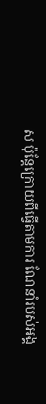ស ប៉ុន្ដែក្រោយពីធ្វើតាមការ ណែនាំរបស់អង្គ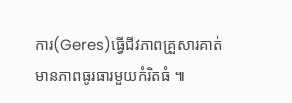ការ(Geres)ធ្វើជីវភាពគ្រួសារគាត់មានភាពធូរធារមួយកំរិតធំ ៕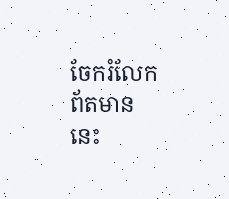ចែករំលែកព័តមាននេះ